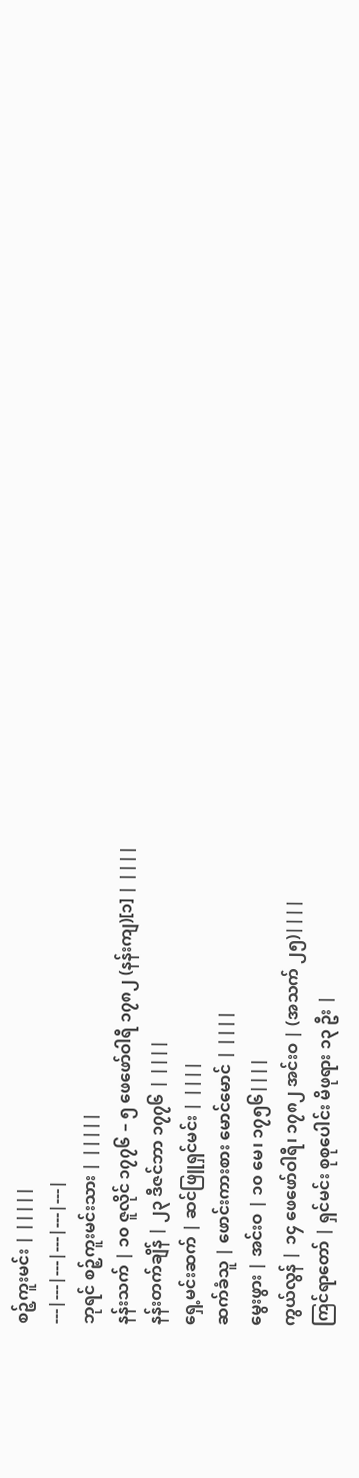စဉ့်ကူးမင်း | |||||
---|---|---|---|---|---|
ဘုရင် စဉ့်ကူးမင်းသား | |||||
နန်းသက် | ၁၀ ဇူလိုင် ၁၇၇၆ – ၅ ဖေဖော်ဝါရီ ၁၇၈၂ (နန်းကျ)[၁] | ||||
နန်းတက်ချိန် | ၂၃ ဒီဇင်ဘာ ၁၇၇၆ | ||||
ရှေ့မင်းဆက် | ဆင်ဖြူရှင်မင်း | ||||
ဆက်ခံသူ | ဖောင်းကားစား မောင်မောင် | ||||
မွေးဖွား | အင်းဝ | ၁၀ မေ၊ ၁၇၅၆||||
ကွယ်လွန် | ၁၄ ဖေဖော်ဝါရီ၊ ၁၇၈၂ အင်းဝ | (အသက် ၂၅)||||
ကြင်ရာတော် | ရှင်မင်း စုစုပေါင်း မိဖုရား ၁၃ ဦး |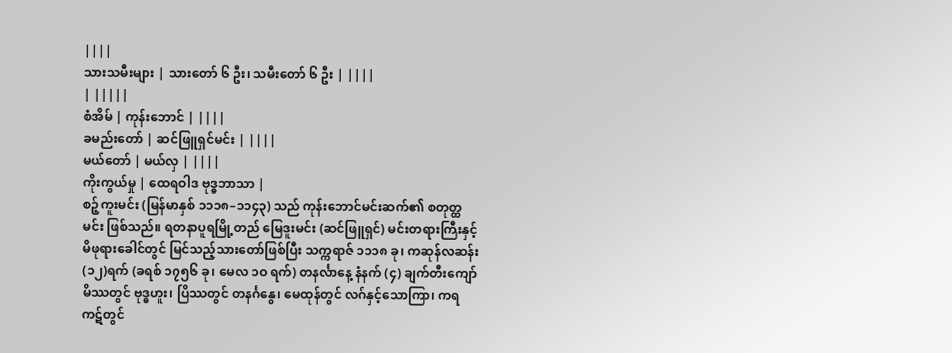||||
သားသမီးများ | သားတော် ၆ ဦး၊ သမီးတော် ၆ ဦး | ||||
| |||||
စံအိမ် | ကုန်းဘောင် | ||||
ခမည်းတော် | ဆင်ဖြူရှင်မင်း | ||||
မယ်တော် | မယ်လှ | ||||
ကိုးကွယ်မှု | ထေရဝါဒ ဗုဒ္ဓဘာသာ |
စဉ့်ကူးမင်း (မြန်မာနှစ် ၁၁၁၈–၁၁၄၃) သည် ကုန်းဘောင်မင်းဆက်၏ စတုတ္ထမင်း ဖြစ်သည်။ ရတနာပူရမြို့တည် မြေဒူးမင်း (ဆင်ဖြူရှင်) မင်းတရားကြီးနှင့် မိဖုရားခေါင်တွင် မြင်သည့်သားတော်ဖြစ်ပြီး သက္ကရာဇ် ၁၁၁၈ ခု၊ ကဆုန်လဆန်း(၁၂)ရက် (ခရစ် ၁၇၅၆ ခု၊ မေလ ၁ဝ ရက်) တနင်္လာနေ့ နံနက် (၄) ချက်တီးကျော် မိဿတွင် ဗုဒ္ဓဟူး၊ ပြိဿတွင် တနင်္ဂနွေ၊ မေထုန်တွင် လဂ်နှင့်သောကြာ၊ ကရကဋ်တွင်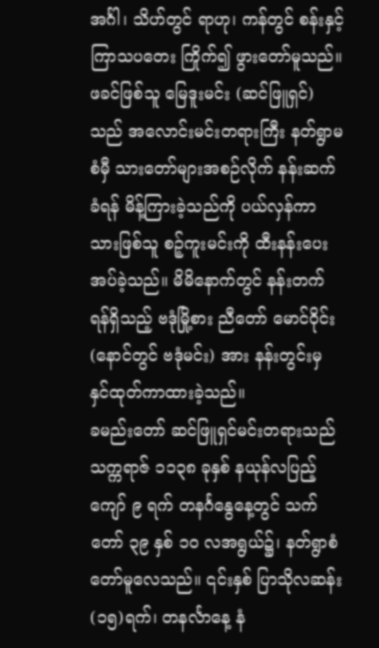အင်္ဂါ၊ သိဟ်တွင် ရာဟု၊ ကန်တွင် စန်းနှင့်ကြာသပတေး ကြိုက်၍ ဖွားတော်မူသည်။ ဖခင်ဖြစ်သူ မြေဒူးမင်း (ဆင်ဖြူရှင်) သည် အလောင်းမင်းတရားကြီး နတ်ရွာမစံမှီ သားတော်များအစဉ်လိုက် နန်းဆက်ခံရန် မိန့်ကြားခဲ့သည်ကို ပယ်လှန်ကာ သားဖြစ်သူ စဉ့်ကူးမင်းကို ထီးနန်းပေးအပ်ခဲ့သည်။ မိမိနောက်တွင် နန်းတက်ရန်ရှိသည့် ဗဒုံမြို့စား ညီတော် မောင်ဝိုင်း (နောင်တွင် ဗဒုံမင်း) အား နန်းတွင်းမှ နှင်ထုတ်ကာထားခဲ့သည်။
ခမည်းတော် ဆင်ဖြူရှင်မင်းတရားသည် သက္ကရာဇ် ၁၁၃၈ ခုနှစ် နယုန်လပြည့်ကျော် ၉ ရက် တနင်္ဂနွေနေ့တွင် သက်တော် ၃၉ နှစ် ၁ဝ လအရွယ်၌၊ နတ်ရွာစံတော်မူလေသည်။ ၎င်းနှစ် ပြာသိုလဆန်း(၁၅)ရက်၊ တနင်္လာနေ့ နံ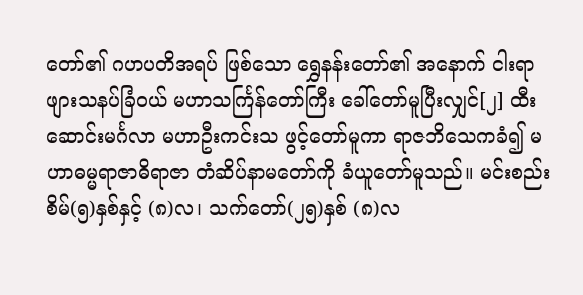တော်၏ ဂဟပတိအရပ် ဖြစ်သော ရွှေနန်းတော်၏ အနောက် ငါးရာဖျားသနပ်ခြံဝယ် မဟာသင်္ကြန်တော်ကြီး ခေါ်တော်မူပြီးလျှင်[၂] ထီးဆောင်းမင်္ဂလာ မဟာဦးကင်းသ ဖွင့်တော်မူကာ ရာဇဘိသေကခံ၍ မဟာဓမ္မရာဇာဓိရာဇာ တံဆိပ်နာမတော်ကို ခံယူတော်မူသည်။ မင်းစည်းစိမ်(၅)နှစ်နှင့် (၈)လ၊ သက်တော်(၂၅)နှစ် (၈)လ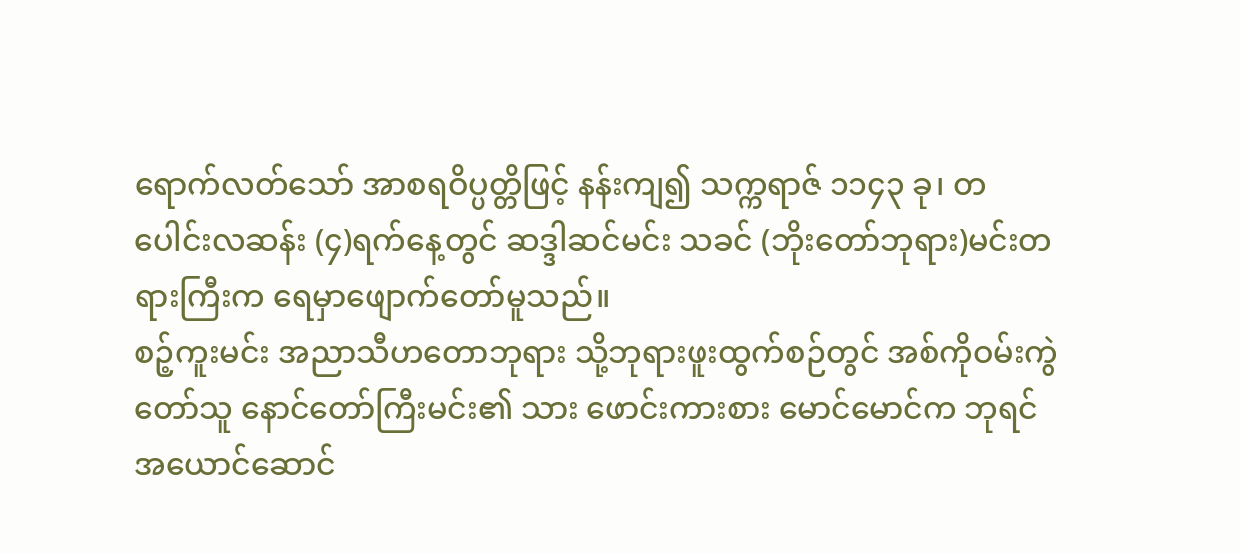ရောက်လတ်သော် အာစရဝိပ္ပတ္တိဖြင့် နန်းကျ၍ သက္ကရာဇ် ၁၁၄၃ ခု၊ တပေါင်းလဆန်း (၄)ရက်နေ့တွင် ဆဒ္ဒါဆင်မင်း သခင် (ဘိုးတော်ဘုရား)မင်းတရားကြီးက ရေမှာဖျောက်တော်မူသည်။
စဉ့်ကူးမင်း အညာသီဟတောဘုရား သို့ဘုရားဖူးထွက်စဉ်တွင် အစ်ကိုဝမ်းကွဲတော်သူ နောင်တော်ကြီးမင်း၏ သား ဖောင်းကားစား မောင်မောင်က ဘုရင် အယောင်ဆောင်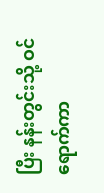ပြီး နန်းတွင်းသို့ ဝင်ရောက်ကာ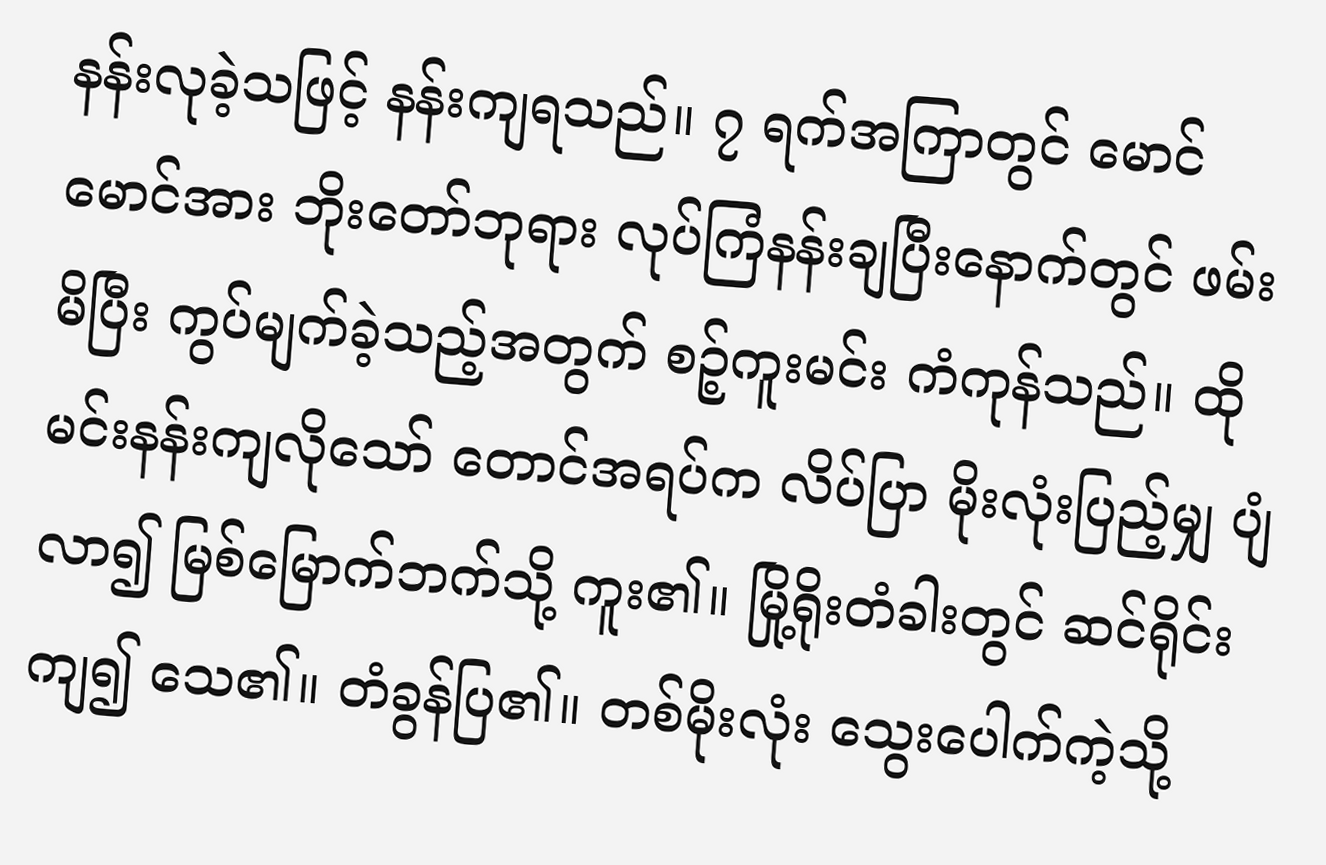နန်းလုခဲ့သဖြင့် နန်းကျရသည်။ ၇ ရက်အကြာတွင် မောင်မောင်အား ဘိုးတော်ဘုရား လုပ်ကြံနန်းချပြီးနောက်တွင် ဖမ်းမိပြီး ကွပ်မျက်ခဲ့သည့်အတွက် စဉ့်ကူးမင်း ကံကုန်သည်။ ထိုမင်းနန်းကျလိုသော် တောင်အရပ်က လိပ်ပြာ မိုးလုံးပြည့်မျှ ပျံလာ၍ မြစ်မြောက်ဘက်သို့ ကူး၏။ မြို့ရိုးတံခါးတွင် ဆင်ရိုင်းကျ၍ သေ၏။ တံခွန်ပြ၏။ တစ်မိုးလုံး သွေးပေါက်ကဲ့သို့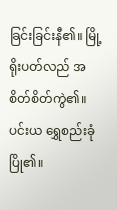ခြင်းခြင်းနီ၏။ မြို့ရိုးပတ်လည် အစိတ်စိတ်ကွဲ၏။ ပင်းယ ရွှေစည်းခုံပြို၏။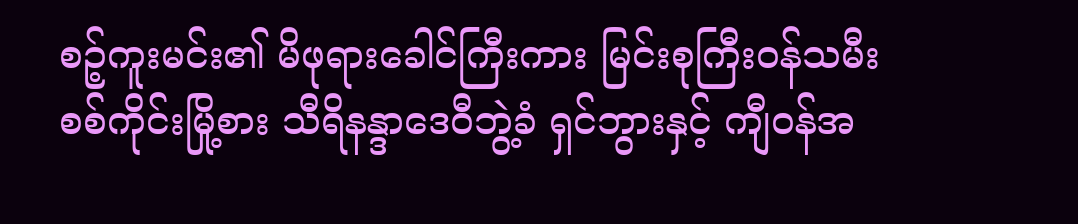စဉ့်ကူးမင်း၏ မိဖုရားခေါင်ကြီးကား မြင်းစုကြီးဝန်သမီး စစ်ကိုင်းမြို့စား သီရိနန္ဒာဒေဝီဘွဲ့ခံ ရှင်ဘွားနှင့် ကျီဝန်အ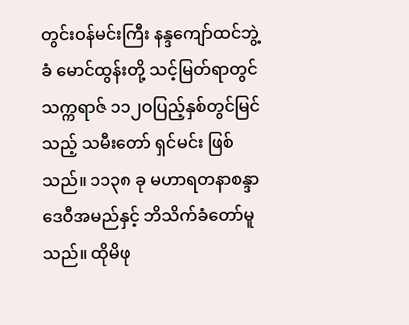တွင်းဝန်မင်းကြီး နန္ဒကျော်ထင်ဘွဲ့ခံ မောင်ထွန်းတို့ သင့်မြတ်ရာတွင် သက္ကရာဇ် ၁၁၂ဝပြည့်နှစ်တွင်မြင်သည့် သမီးတော် ရှင်မင်း ဖြစ်သည်။ ၁၁၃၈ ခု မဟာရတနာစန္ဒာဒေဝီအမည်နှင့် ဘိသိက်ခံတော်မူသည်။ ထိုမိဖု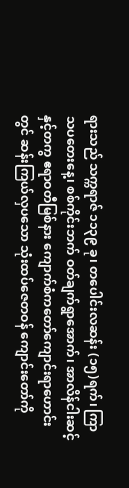ရားသည် သက္ကရာဇ် ၁၁၃၉ ခု၊ တပေါင်းလဆန်း (၁၅)ရက်၊ ကြာသပတေးနေ့၊ စစ်ကိုင်းဘက် ဝတ်ချက်ရွာအောက်၊ အာလိန်ငါးဆင့်နှင့်တကွ ဧရာဝတီမြစ်နား ကျောက်စံကတော်ကျောင်းရာဟောင်းတွင် ဆန်းကြယ်လှပသော သုံးထပ်ဇေတဝန် ကျောင်းတော်ကို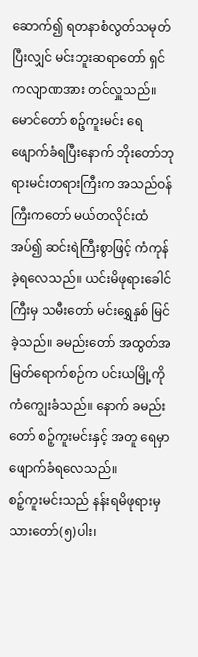ဆောက်၍ ရတနာစံလွတ်သမုတ်ပြီးလျှင် မင်းဘူးဆရာတော် ရှင်ကလျာဏအား တင်လှူသည်။ မောင်တော် စဉ့်ကူးမင်း ရေဖျောက်ခံရပြီးနောက် ဘိုးတော်ဘုရားမင်းတရားကြီးက အသည်ဝန်ကြီးကတော် မယ်တလိုင်းထံအပ်၍ ဆင်းရဲကြီးစွာဖြင့် ကံကုန်ခဲ့ရလေသည်။ ယင်းမိဖုရားခေါင်ကြီးမှ သမီးတော် မင်းရွှေနှစ် မြင်ခဲ့သည်။ ခမည်းတော် အထွတ်အမြတ်ရောက်စဉ်က ပင်းယမြို့ကို ကံကျွေးခံသည်။ နောက် ခမည်းတော် စဉ့်ကူးမင်းနှင့် အတူ ရေမှာ ဖျောက်ခံရလေသည်။
စဉ့်ကူးမင်းသည် နန်းရမိဖုရားမှ သားတော်(၅)ပါး၊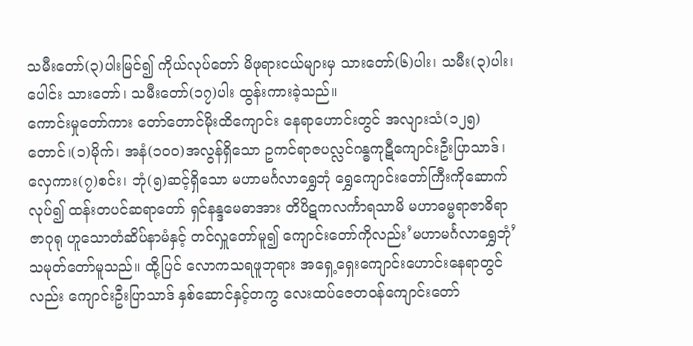သမီးတော်(၃)ပါးမြင်၍ ကိုယ်လုပ်တော် မိဖုရားငယ်များမှ သားတော်(၆)ပါး၊ သမီး(၃)ပါး၊ ပေါင်း သားတော်၊ သမီးတော်(၁၇)ပါး ထွန်းကားခဲ့သည်။
ကောင်းမှုတော်ကား တော်တောင်မိုးထိကျောင်း နေရာဟောင်းတွင် အလျားသံ(၁၂၅)တောင်၊(၁)မိုက်၊ အနံ(၁၀ဝ)အလွန်ရှိသော ဥကင်ရာဇပလ္လင်ဂန္ဓကုဋီကျောင်းဦးပြာသာဒ်၊ လှေကား(၇)စင်း၊ ဘုံ(၅)ဆင့်ရှိသော မဟာမင်္ဂလာရွှေဘုံ ရွှေကျောင်းတော်ကြီးကိုဆောက်လုပ်၍ ထန်းတပင်ဆရာတော် ရှင်နန္ဒမေဓာအား တိပိဋကလင်္ကာရသာမိ မဟာဓမ္မရာဇာဓိရာဇာဂုရု ဟူသောတံဆိပ်နာမံနှင့် တင်လှူတော်မူ၍ ကျောင်းတော်ကိုလည်း’မဟာမင်္ဂလာရွှေဘုံ’ သမုတ်တော်မူသည်။ ထို့ပြင် လောကသရဖူဘုရား အရှေ့ရှေးကျောင်းဟောင်းနေရာတွင်လည်း ကျောင်းဦးပြာသာဒ် နှစ်ဆောင်နှင့်တကွ လေးထပ်ဇေတဝန်ကျောင်းတော်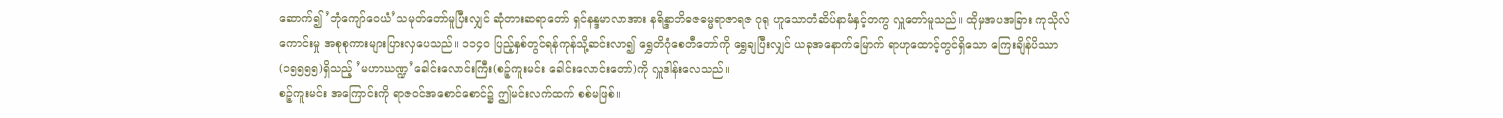ဆောက်၍ ’ဘုံကျော်ဝေယံ’သမုတ်တော်မူပြီးလျှင် ဆုံတားဆရာတော် ရှင်နန္ဒမာလာအား နရိန္ဒာဘိဓဇဓမ္မရာဇာရဇ ဂုရု ဟူသောတံဆိပ်နာမံနှင့်တကွ လှူတော်မူသည်။ ထိုမှအပအခြား ကုသိုလ်ကောင်းမှု အစုစုကားများပြားလှပေသည်။ ၁၁၄ဝ ပြည့်နှစ်တွင်ရန်ကုန်သို့ဆင်းလာ၍ ရွှေတိဂုံစေတီတော်ကို ရွှေချပြီးလျှင် ယခုအနောက်မြောက် ရာဟုထောင့်တွင်ရှိသော ကြေးချိန်ပိဿာ(၁၅၅၅၅)ရှိသည့် ’မဟာဃဏ္ဍ’ခေါင်းလောင်းကြီး(စဉ့်ကူးမင်း ခေါင်းလောင်းတော်)ကို လှူဒါန်းလေသည်။
စဉ့်ကူးမင်း အကြောင်းကို ရာဇဝင်အစောင်စောင်၌ ဤမင်းလက်ထက် စစ်မဖြစ်။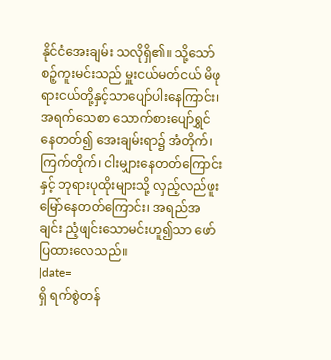နိုင်ငံအေးချမ်း သလိုရှိ၏။ သို့သော် စဉ့်ကူးမင်းသည် မှူးငယ်မတ်ငယ် မိဖုရားငယ်တို့နှင့်သာပျော်ပါးနေကြာင်း၊ အရက်သေစာ သောက်စားပျော်ရွှင်နေတတ်၍ အေးချမ်းရာ၌ အံတိုက်၊ ကြက်တိုက်၊ ငါးမျှားနေတတ်ကြောင်းနှင့် ဘုရားပုထိုးများသို့ လှည့်လည်ဖူးမြော်နေတတ်ကြောင်း၊ အရည်အချင်း ညံ့ဖျင်းသောမင်းဟူ၍သာ ဖော်ပြထားလေသည်။
|date=
ရှိ ရက်စွဲတန်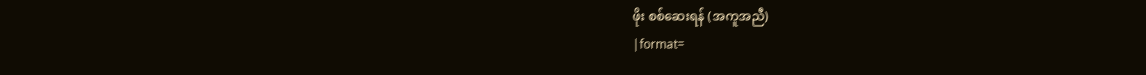ဖိုး စစ်ဆေးရန် (အကူအညီ)
|format=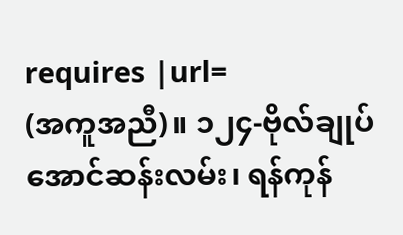requires |url=
(အကူအညီ)။ ၁၂၄-ဗိုလ်ချုပ်အောင်ဆန်းလမ်း၊ ရန်ကုန်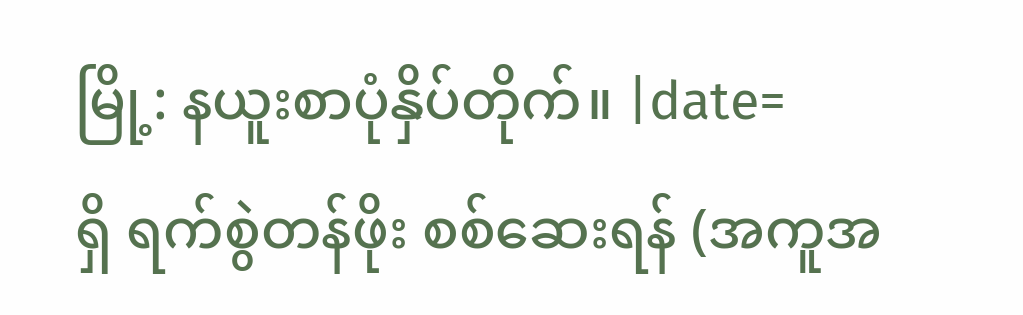မြို့: နယူးစာပုံနှိပ်တိုက်။ |date=
ရှိ ရက်စွဲတန်ဖိုး စစ်ဆေးရန် (အကူအ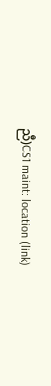ညီ)CS1 maint: location (link)